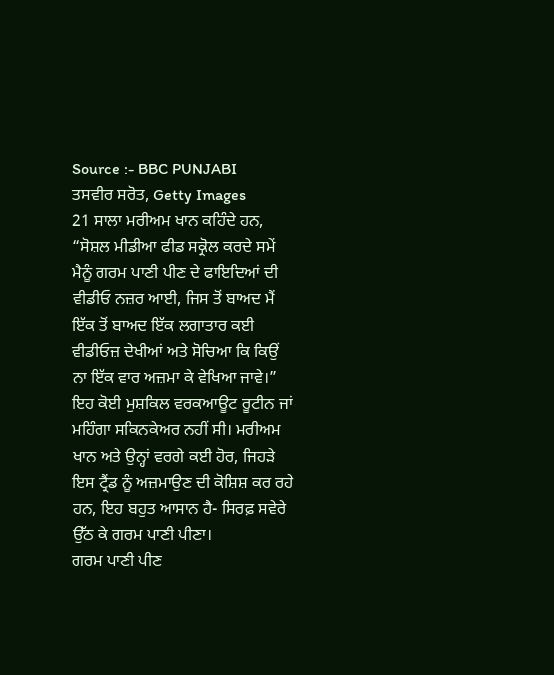Source :- BBC PUNJABI
ਤਸਵੀਰ ਸਰੋਤ, Getty Images
21 ਸਾਲਾ ਮਰੀਅਮ ਖਾਨ ਕਹਿੰਦੇ ਹਨ, “ਸੋਸ਼ਲ ਮੀਡੀਆ ਫੀਡ ਸਕ੍ਰੋਲ ਕਰਦੇ ਸਮੇਂ ਮੈਨੂੰ ਗਰਮ ਪਾਣੀ ਪੀਣ ਦੇ ਫਾਇਦਿਆਂ ਦੀ ਵੀਡੀਓ ਨਜ਼ਰ ਆਈ, ਜਿਸ ਤੋਂ ਬਾਅਦ ਮੈਂ ਇੱਕ ਤੋਂ ਬਾਅਦ ਇੱਕ ਲਗਾਤਾਰ ਕਈ ਵੀਡੀਓਜ਼ ਦੇਖੀਆਂ ਅਤੇ ਸੋਚਿਆ ਕਿ ਕਿਉਂ ਨਾ ਇੱਕ ਵਾਰ ਅਜ਼ਮਾ ਕੇ ਵੇਖਿਆ ਜਾਵੇ।”
ਇਹ ਕੋਈ ਮੁਸ਼ਕਿਲ ਵਰਕਆਊਟ ਰੂਟੀਨ ਜਾਂ ਮਹਿੰਗਾ ਸਕਿਨਕੇਅਰ ਨਹੀਂ ਸੀ। ਮਰੀਅਮ ਖਾਨ ਅਤੇ ਉਨ੍ਹਾਂ ਵਰਗੇ ਕਈ ਹੋਰ, ਜਿਹੜੇ ਇਸ ਟ੍ਰੈਂਡ ਨੂੰ ਅਜ਼ਮਾਉਣ ਦੀ ਕੋਸ਼ਿਸ਼ ਕਰ ਰਹੇ ਹਨ, ਇਹ ਬਹੁਤ ਆਸਾਨ ਹੈ- ਸਿਰਫ਼ ਸਵੇਰੇ ਉੱਠ ਕੇ ਗਰਮ ਪਾਣੀ ਪੀਣਾ।
ਗਰਮ ਪਾਣੀ ਪੀਣ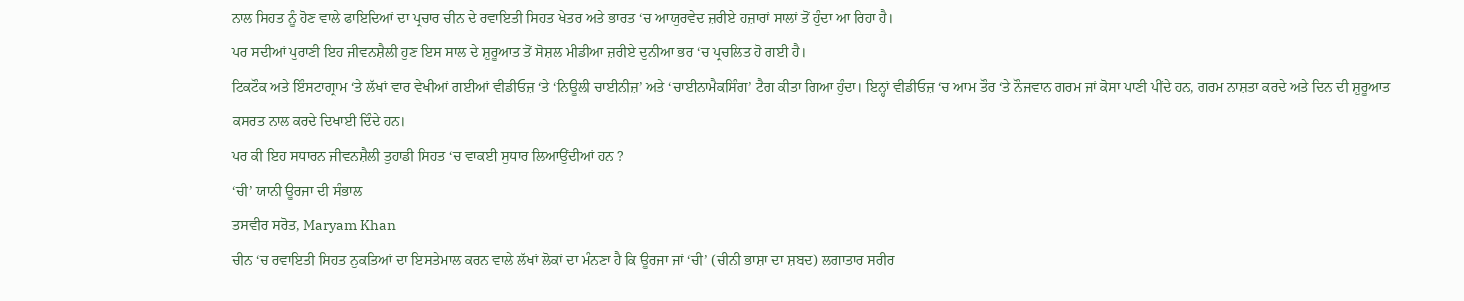ਨਾਲ ਸਿਹਤ ਨੂੰ ਹੋਣ ਵਾਲੇ ਫਾਇਦਿਆਂ ਦਾ ਪ੍ਰਚਾਰ ਚੀਨ ਦੇ ਰਵਾਇਤੀ ਸਿਹਤ ਖੇਤਰ ਅਤੇ ਭਾਰਤ ‘ਚ ਆਯੁਰਵੇਦ ਜ਼ਰੀਏ ਹਜ਼ਾਰਾਂ ਸਾਲਾਂ ਤੋਂ ਹੁੰਦਾ ਆ ਰਿਹਾ ਹੈ।
ਪਰ ਸਦੀਆਂ ਪੁਰਾਣੀ ਇਹ ਜੀਵਨਸ਼ੈਲੀ ਹੁਣ ਇਸ ਸਾਲ ਦੇ ਸ਼ੁਰੂਆਤ ਤੋਂ ਸੋਸ਼ਲ ਮੀਡੀਆ ਜ਼ਰੀਏ ਦੁਨੀਆ ਭਰ ‘ਚ ਪ੍ਰਚਲਿਤ ਹੋ ਗਈ ਹੈ।
ਟਿਕਟੌਕ ਅਤੇ ਇੰਸਟਾਗ੍ਰਾਮ ‘ਤੇ ਲੱਖਾਂ ਵਾਰ ਵੇਖੀਆਂ ਗਈਆਂ ਵੀਡੀਓਜ਼ ‘ਤੇ ‘ਨਿਊਲੀ ਚਾਈਨੀਜ਼’ ਅਤੇ ‘ਚਾਈਨਾਮੈਕਸਿੰਗ’ ਟੈਗ ਕੀਤਾ ਗਿਆ ਹੁੰਦਾ। ਇਨ੍ਹਾਂ ਵੀਡੀਓਜ਼ ‘ਚ ਆਮ ਤੌਰ ‘ਤੇ ਨੌਜਵਾਨ ਗਰਮ ਜਾਂ ਕੋਸਾ ਪਾਣੀ ਪੀਂਦੇ ਹਨ, ਗਰਮ ਨਾਸ਼ਤਾ ਕਰਦੇ ਅਤੇ ਦਿਨ ਦੀ ਸ਼ੁਰੂਆਤ ਕਸਰਤ ਨਾਲ ਕਰਦੇ ਦਿਖਾਈ ਦਿੰਦੇ ਹਨ।
ਪਰ ਕੀ ਇਹ ਸਧਾਰਨ ਜੀਵਨਸ਼ੈਲੀ ਤੁਹਾਡੀ ਸਿਹਤ ‘ਚ ਵਾਕਈ ਸੁਧਾਰ ਲਿਆਉਂਦੀਆਂ ਹਨ ?
‘ਚੀ’ ਯਾਨੀ ਊਰਜਾ ਦੀ ਸੰਭਾਲ
ਤਸਵੀਰ ਸਰੋਤ, Maryam Khan
ਚੀਨ ‘ਚ ਰਵਾਇਤੀ ਸਿਹਤ ਨੁਕਤਿਆਂ ਦਾ ਇਸਤੇਮਾਲ ਕਰਨ ਵਾਲੇ ਲੱਖਾਂ ਲੋਕਾਂ ਦਾ ਮੰਨਣਾ ਹੈ ਕਿ ਊਰਜਾ ਜਾਂ ‘ਚੀ’ (ਚੀਨੀ ਭਾਸ਼ਾ ਦਾ ਸ਼ਬਦ) ਲਗਾਤਾਰ ਸਰੀਰ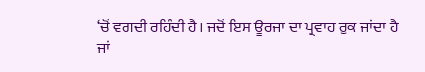‘ਚੋਂ ਵਗਦੀ ਰਹਿੰਦੀ ਹੈ। ਜਦੋਂ ਇਸ ਊਰਜਾ ਦਾ ਪ੍ਰਵਾਹ ਰੁਕ ਜਾਂਦਾ ਹੈ ਜਾਂ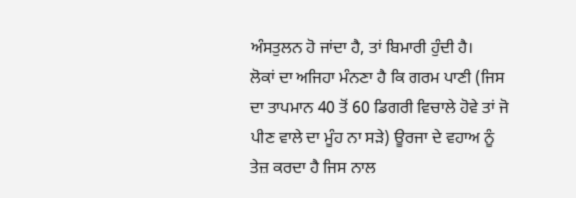ਅੰਸਤੁਲਨ ਹੋ ਜਾਂਦਾ ਹੈ, ਤਾਂ ਬਿਮਾਰੀ ਹੁੰਦੀ ਹੈ।
ਲੋਕਾਂ ਦਾ ਅਜਿਹਾ ਮੰਨਣਾ ਹੈ ਕਿ ਗਰਮ ਪਾਣੀ (ਜਿਸ ਦਾ ਤਾਪਮਾਨ 40 ਤੋਂ 60 ਡਿਗਰੀ ਵਿਚਾਲੇ ਹੋਵੇ ਤਾਂ ਜੋ ਪੀਣ ਵਾਲੇ ਦਾ ਮੂੰਹ ਨਾ ਸੜੇ) ਊਰਜਾ ਦੇ ਵਹਾਅ ਨੂੰ ਤੇਜ਼ ਕਰਦਾ ਹੈ ਜਿਸ ਨਾਲ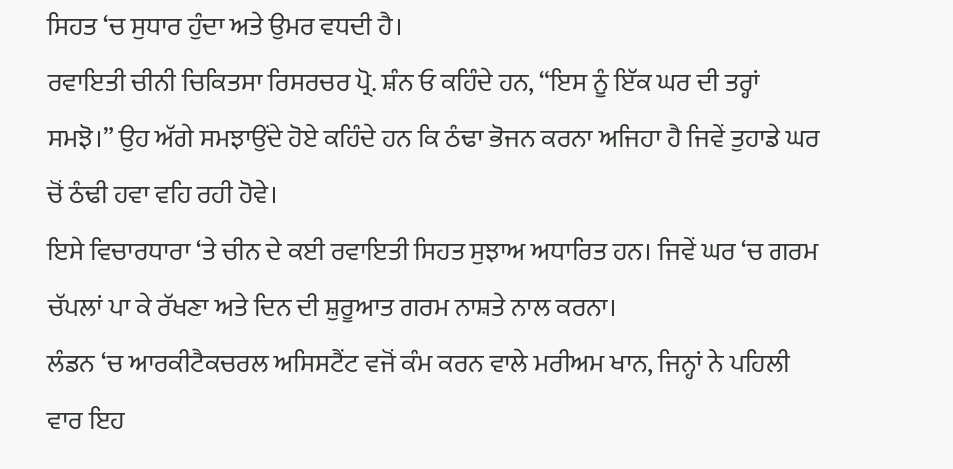ਸਿਹਤ ‘ਚ ਸੁਧਾਰ ਹੁੰਦਾ ਅਤੇ ਉਮਰ ਵਧਦੀ ਹੈ।
ਰਵਾਇਤੀ ਚੀਨੀ ਚਿਕਿਤਸਾ ਰਿਸਰਚਰ ਪ੍ਰੋ. ਸ਼ੰਨ ਓ ਕਹਿੰਦੇ ਹਨ, “ਇਸ ਨੂੰ ਇੱਕ ਘਰ ਦੀ ਤਰ੍ਹਾਂ ਸਮਝੋ।” ਉਹ ਅੱਗੇ ਸਮਝਾਉਂਦੇ ਹੋਏ ਕਹਿੰਦੇ ਹਨ ਕਿ ਠੰਢਾ ਭੋਜਨ ਕਰਨਾ ਅਜਿਹਾ ਹੈ ਜਿਵੇਂ ਤੁਹਾਡੇ ਘਰ ਚੋਂ ਠੰਢੀ ਹਵਾ ਵਹਿ ਰਹੀ ਹੋਵੇ।
ਇਸੇ ਵਿਚਾਰਧਾਰਾ ‘ਤੇ ਚੀਨ ਦੇ ਕਈ ਰਵਾਇਤੀ ਸਿਹਤ ਸੁਝਾਅ ਅਧਾਰਿਤ ਹਨ। ਜਿਵੇਂ ਘਰ ‘ਚ ਗਰਮ ਚੱਪਲਾਂ ਪਾ ਕੇ ਰੱਖਣਾ ਅਤੇ ਦਿਨ ਦੀ ਸ਼ੁਰੂਆਤ ਗਰਮ ਨਾਸ਼ਤੇ ਨਾਲ ਕਰਨਾ।
ਲੰਡਨ ‘ਚ ਆਰਕੀਟੈਕਚਰਲ ਅਸਿਸਟੈਂਟ ਵਜੋਂ ਕੰਮ ਕਰਨ ਵਾਲੇ ਮਰੀਅਮ ਖਾਨ, ਜਿਨ੍ਹਾਂ ਨੇ ਪਹਿਲੀ ਵਾਰ ਇਹ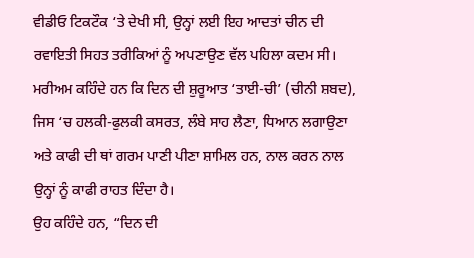ਵੀਡੀਓ ਟਿਕਟੌਕ ‘ਤੇ ਦੇਖੀ ਸੀ, ਉਨ੍ਹਾਂ ਲਈ ਇਹ ਆਦਤਾਂ ਚੀਨ ਦੀ ਰਵਾਇਤੀ ਸਿਹਤ ਤਰੀਕਿਆਂ ਨੂੰ ਅਪਣਾਉਣ ਵੱਲ ਪਹਿਲਾ ਕਦਮ ਸੀ।
ਮਰੀਅਮ ਕਹਿੰਦੇ ਹਨ ਕਿ ਦਿਨ ਦੀ ਸ਼ੁਰੂਆਤ ‘ਤਾਈ-ਚੀ’ (ਚੀਨੀ ਸ਼ਬਦ), ਜਿਸ ‘ਚ ਹਲਕੀ-ਫੁਲਕੀ ਕਸਰਤ, ਲੰਬੇ ਸਾਹ ਲੈਣਾ, ਧਿਆਨ ਲਗਾਉਣਾ ਅਤੇ ਕਾਫੀ ਦੀ ਥਾਂ ਗਰਮ ਪਾਣੀ ਪੀਣਾ ਸ਼ਾਮਿਲ ਹਨ, ਨਾਲ ਕਰਨ ਨਾਲ ਉਨ੍ਹਾਂ ਨੂੰ ਕਾਫੀ ਰਾਹਤ ਦਿੰਦਾ ਹੈ।
ਉਹ ਕਹਿੰਦੇ ਹਨ, “ਦਿਨ ਦੀ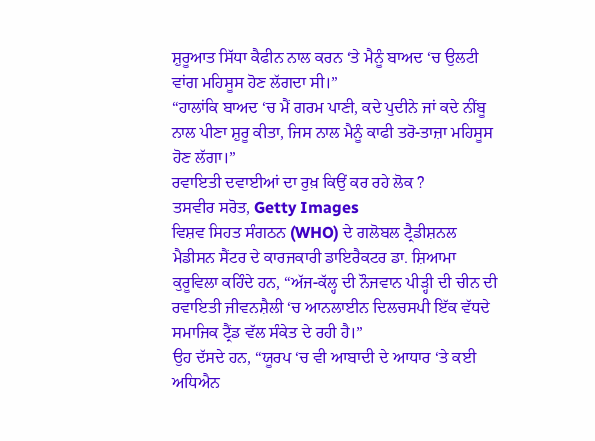ਸ਼ੁਰੂਆਤ ਸਿੱਧਾ ਕੈਫੀਨ ਨਾਲ ਕਰਨ ‘ਤੇ ਮੈਨੂੰ ਬਾਅਦ ‘ਚ ਉਲਟੀ ਵਾਂਗ ਮਹਿਸੂਸ ਹੋਣ ਲੱਗਦਾ ਸੀ।”
“ਹਾਲਾਂਕਿ ਬਾਅਦ ‘ਚ ਮੈਂ ਗਰਮ ਪਾਣੀ, ਕਦੇ ਪੁਦੀਨੇ ਜਾਂ ਕਦੇ ਨੀਂਬੂ ਨਾਲ ਪੀਣਾ ਸ਼ੁਰੂ ਕੀਤਾ, ਜਿਸ ਨਾਲ ਮੈਨੂੰ ਕਾਫੀ ਤਰੋ-ਤਾਜ਼ਾ ਮਹਿਸੂਸ ਹੋਣ ਲੱਗਾ।”
ਰਵਾਇਤੀ ਦਵਾਈਆਂ ਦਾ ਰੁਖ਼ ਕਿਉਂ ਕਰ ਰਹੇ ਲੋਕ ?
ਤਸਵੀਰ ਸਰੋਤ, Getty Images
ਵਿਸ਼ਵ ਸਿਹਤ ਸੰਗਠਨ (WHO) ਦੇ ਗਲੋਬਲ ਟ੍ਰੈਡੀਸ਼ਨਲ ਮੈਡੀਸਨ ਸੈਂਟਰ ਦੇ ਕਾਰਜਕਾਰੀ ਡਾਇਰੈਕਟਰ ਡਾ. ਸ਼ਿਆਮਾ ਕੁਰੂਵਿਲਾ ਕਹਿੰਦੇ ਹਨ, “ਅੱਜ-ਕੱਲ੍ਹ ਦੀ ਨੌਜਵਾਨ ਪੀੜ੍ਹੀ ਦੀ ਚੀਨ ਦੀ ਰਵਾਇਤੀ ਜੀਵਨਸ਼ੈਲੀ ‘ਚ ਆਨਲਾਈਨ ਦਿਲਚਸਪੀ ਇੱਕ ਵੱਧਦੇ ਸਮਾਜਿਕ ਟ੍ਰੈਂਡ ਵੱਲ ਸੰਕੇਤ ਦੇ ਰਹੀ ਹੈ।”
ਉਹ ਦੱਸਦੇ ਹਨ, “ਯੂਰਪ ‘ਚ ਵੀ ਆਬਾਦੀ ਦੇ ਆਧਾਰ ‘ਤੇ ਕਈ ਅਧਿਐਨ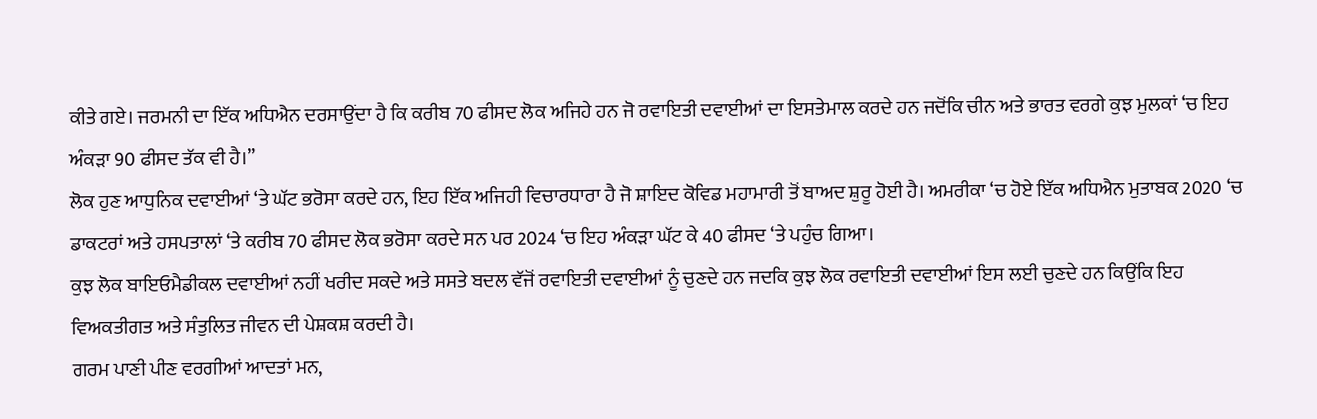ਕੀਤੇ ਗਏ। ਜਰਮਨੀ ਦਾ ਇੱਕ ਅਧਿਐਨ ਦਰਸਾਉਂਦਾ ਹੈ ਕਿ ਕਰੀਬ 70 ਫੀਸਦ ਲੋਕ ਅਜਿਹੇ ਹਨ ਜੋ ਰਵਾਇਤੀ ਦਵਾਈਆਂ ਦਾ ਇਸਤੇਮਾਲ ਕਰਦੇ ਹਨ ਜਦੋਂਕਿ ਚੀਨ ਅਤੇ ਭਾਰਤ ਵਰਗੇ ਕੁਝ ਮੁਲਕਾਂ ‘ਚ ਇਹ ਅੰਕੜਾ 90 ਫੀਸਦ ਤੱਕ ਵੀ ਹੈ।”
ਲੋਕ ਹੁਣ ਆਧੁਨਿਕ ਦਵਾਈਆਂ ‘ਤੇ ਘੱਟ ਭਰੋਸਾ ਕਰਦੇ ਹਨ, ਇਹ ਇੱਕ ਅਜਿਹੀ ਵਿਚਾਰਧਾਰਾ ਹੈ ਜੋ ਸ਼ਾਇਦ ਕੋਵਿਡ ਮਹਾਮਾਰੀ ਤੋਂ ਬਾਅਦ ਸ਼ੁਰੂ ਹੋਈ ਹੈ। ਅਮਰੀਕਾ ‘ਚ ਹੋਏ ਇੱਕ ਅਧਿਐਨ ਮੁਤਾਬਕ 2020 ‘ਚ ਡਾਕਟਰਾਂ ਅਤੇ ਹਸਪਤਾਲਾਂ ‘ਤੇ ਕਰੀਬ 70 ਫੀਸਦ ਲੋਕ ਭਰੋਸਾ ਕਰਦੇ ਸਨ ਪਰ 2024 ‘ਚ ਇਹ ਅੰਕੜਾ ਘੱਟ ਕੇ 40 ਫੀਸਦ ‘ਤੇ ਪਹੁੰਚ ਗਿਆ।
ਕੁਝ ਲੋਕ ਬਾਇਓਮੈਡੀਕਲ ਦਵਾਈਆਂ ਨਹੀਂ ਖਰੀਦ ਸਕਦੇ ਅਤੇ ਸਸਤੇ ਬਦਲ ਵੱਜੋਂ ਰਵਾਇਤੀ ਦਵਾਈਆਂ ਨੂੰ ਚੁਣਦੇ ਹਨ ਜਦਕਿ ਕੁਝ ਲੋਕ ਰਵਾਇਤੀ ਦਵਾਈਆਂ ਇਸ ਲਈ ਚੁਣਦੇ ਹਨ ਕਿਉਂਕਿ ਇਹ ਵਿਅਕਤੀਗਤ ਅਤੇ ਸੰਤੁਲਿਤ ਜੀਵਨ ਦੀ ਪੇਸ਼ਕਸ਼ ਕਰਦੀ ਹੈ।
ਗਰਮ ਪਾਣੀ ਪੀਣ ਵਰਗੀਆਂ ਆਦਤਾਂ ਮਨ,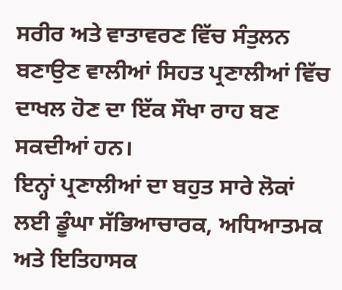ਸਰੀਰ ਅਤੇ ਵਾਤਾਵਰਣ ਵਿੱਚ ਸੰਤੁਲਨ ਬਣਾਉਣ ਵਾਲੀਆਂ ਸਿਹਤ ਪ੍ਰਣਾਲੀਆਂ ਵਿੱਚ ਦਾਖਲ ਹੋਣ ਦਾ ਇੱਕ ਸੌਖਾ ਰਾਹ ਬਣ ਸਕਦੀਆਂ ਹਨ।
ਇਨ੍ਹਾਂ ਪ੍ਰਣਾਲੀਆਂ ਦਾ ਬਹੁਤ ਸਾਰੇ ਲੋਕਾਂ ਲਈ ਡੂੰਘਾ ਸੱਭਿਆਚਾਰਕ, ਅਧਿਆਤਮਕ ਅਤੇ ਇਤਿਹਾਸਕ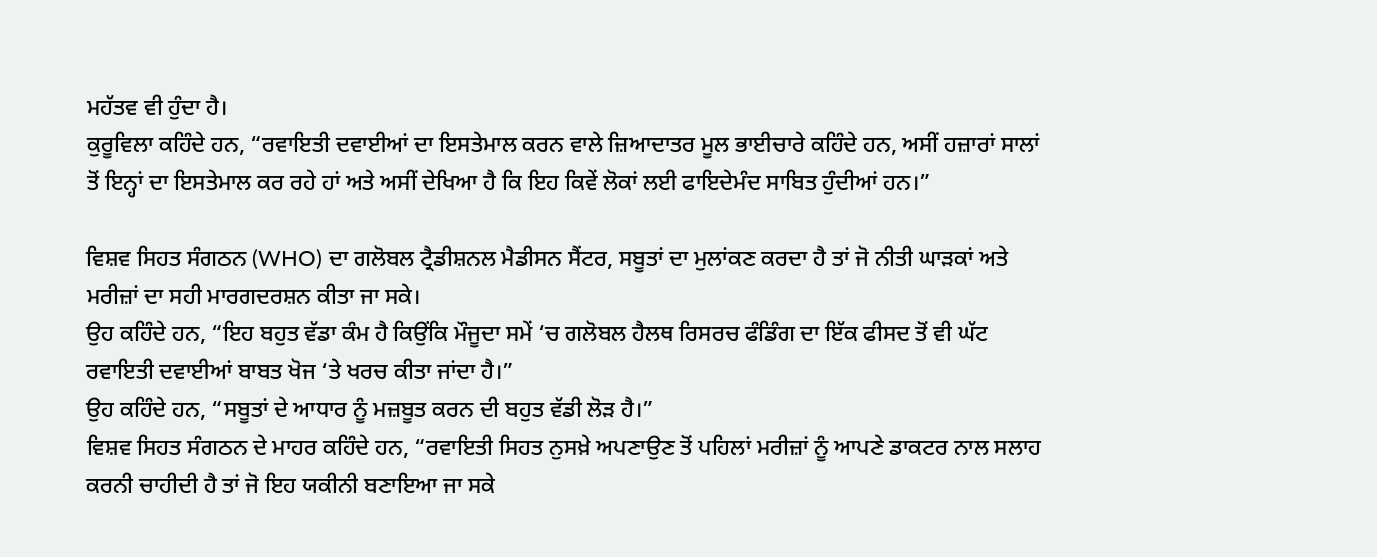ਮਹੱਤਵ ਵੀ ਹੁੰਦਾ ਹੈ।
ਕੁਰੂਵਿਲਾ ਕਹਿੰਦੇ ਹਨ, “ਰਵਾਇਤੀ ਦਵਾਈਆਂ ਦਾ ਇਸਤੇਮਾਲ ਕਰਨ ਵਾਲੇ ਜ਼ਿਆਦਾਤਰ ਮੂਲ ਭਾਈਚਾਰੇ ਕਹਿੰਦੇ ਹਨ, ਅਸੀਂ ਹਜ਼ਾਰਾਂ ਸਾਲਾਂ ਤੋਂ ਇਨ੍ਹਾਂ ਦਾ ਇਸਤੇਮਾਲ ਕਰ ਰਹੇ ਹਾਂ ਅਤੇ ਅਸੀਂ ਦੇਖਿਆ ਹੈ ਕਿ ਇਹ ਕਿਵੇਂ ਲੋਕਾਂ ਲਈ ਫਾਇਦੇਮੰਦ ਸਾਬਿਤ ਹੁੰਦੀਆਂ ਹਨ।”

ਵਿਸ਼ਵ ਸਿਹਤ ਸੰਗਠਨ (WHO) ਦਾ ਗਲੋਬਲ ਟ੍ਰੈਡੀਸ਼ਨਲ ਮੈਡੀਸਨ ਸੈਂਟਰ, ਸਬੂਤਾਂ ਦਾ ਮੁਲਾਂਕਣ ਕਰਦਾ ਹੈ ਤਾਂ ਜੋ ਨੀਤੀ ਘਾੜਕਾਂ ਅਤੇ ਮਰੀਜ਼ਾਂ ਦਾ ਸਹੀ ਮਾਰਗਦਰਸ਼ਨ ਕੀਤਾ ਜਾ ਸਕੇ।
ਉਹ ਕਹਿੰਦੇ ਹਨ, “ਇਹ ਬਹੁਤ ਵੱਡਾ ਕੰਮ ਹੈ ਕਿਉਂਕਿ ਮੌਜੂਦਾ ਸਮੇਂ ‘ਚ ਗਲੋਬਲ ਹੈਲਥ ਰਿਸਰਚ ਫੰਡਿੰਗ ਦਾ ਇੱਕ ਫੀਸਦ ਤੋਂ ਵੀ ਘੱਟ ਰਵਾਇਤੀ ਦਵਾਈਆਂ ਬਾਬਤ ਖੋਜ ‘ਤੇ ਖਰਚ ਕੀਤਾ ਜਾਂਦਾ ਹੈ।”
ਉਹ ਕਹਿੰਦੇ ਹਨ, “ਸਬੂਤਾਂ ਦੇ ਆਧਾਰ ਨੂੰ ਮਜ਼ਬੂਤ ਕਰਨ ਦੀ ਬਹੁਤ ਵੱਡੀ ਲੋੜ ਹੈ।”
ਵਿਸ਼ਵ ਸਿਹਤ ਸੰਗਠਨ ਦੇ ਮਾਹਰ ਕਹਿੰਦੇ ਹਨ, “ਰਵਾਇਤੀ ਸਿਹਤ ਨੁਸਖ਼ੇ ਅਪਣਾਉਣ ਤੋਂ ਪਹਿਲਾਂ ਮਰੀਜ਼ਾਂ ਨੂੰ ਆਪਣੇ ਡਾਕਟਰ ਨਾਲ ਸਲਾਹ ਕਰਨੀ ਚਾਹੀਦੀ ਹੈ ਤਾਂ ਜੋ ਇਹ ਯਕੀਨੀ ਬਣਾਇਆ ਜਾ ਸਕੇ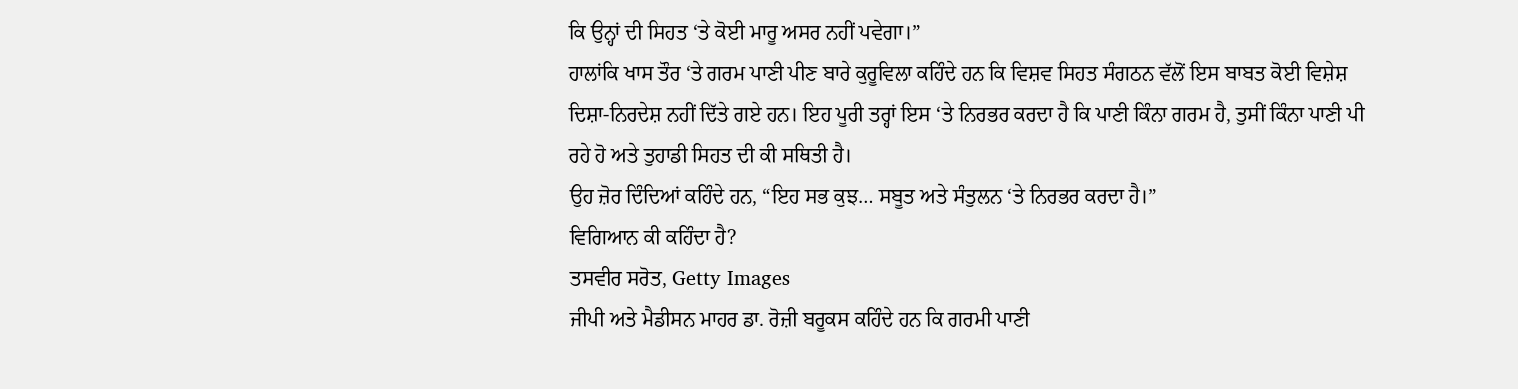ਕਿ ਉਨ੍ਹਾਂ ਦੀ ਸਿਹਤ ‘ਤੇ ਕੋਈ ਮਾਰੂ ਅਸਰ ਨਹੀਂ ਪਵੇਗਾ।”
ਹਾਲਾਂਕਿ ਖਾਸ ਤੌਰ ‘ਤੇ ਗਰਮ ਪਾਣੀ ਪੀਣ ਬਾਰੇ ਕੁਰੂਵਿਲਾ ਕਹਿੰਦੇ ਹਨ ਕਿ ਵਿਸ਼ਵ ਸਿਹਤ ਸੰਗਠਨ ਵੱਲੋਂ ਇਸ ਬਾਬਤ ਕੋਈ ਵਿਸ਼ੇਸ਼ ਦਿਸ਼ਾ-ਨਿਰਦੇਸ਼ ਨਹੀਂ ਦਿੱਤੇ ਗਏ ਹਨ। ਇਹ ਪੂਰੀ ਤਰ੍ਹਾਂ ਇਸ ‘ਤੇ ਨਿਰਭਰ ਕਰਦਾ ਹੈ ਕਿ ਪਾਣੀ ਕਿੰਨਾ ਗਰਮ ਹੈ, ਤੁਸੀਂ ਕਿੰਨਾ ਪਾਣੀ ਪੀ ਰਹੇ ਹੋ ਅਤੇ ਤੁਹਾਡੀ ਸਿਹਤ ਦੀ ਕੀ ਸਥਿਤੀ ਹੈ।
ਉਹ ਜ਼ੋਰ ਦਿੰਦਿਆਂ ਕਹਿੰਦੇ ਹਨ, “ਇਹ ਸਭ ਕੁਝ… ਸਬੂਤ ਅਤੇ ਸੰਤੁਲਨ ‘ਤੇ ਨਿਰਭਰ ਕਰਦਾ ਹੈ।”
ਵਿਗਿਆਨ ਕੀ ਕਹਿੰਦਾ ਹੈ?
ਤਸਵੀਰ ਸਰੋਤ, Getty Images
ਜੀਪੀ ਅਤੇ ਮੈਡੀਸਨ ਮਾਹਰ ਡਾ. ਰੋਜ਼ੀ ਬਰੂਕਸ ਕਹਿੰਦੇ ਹਨ ਕਿ ਗਰਮੀ ਪਾਣੀ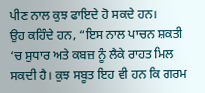ਪੀਣ ਨਾਲ ਕੁਝ ਫਾਇਦੇ ਹੋ ਸਕਦੇ ਹਨ।
ਉਹ ਕਹਿੰਦੇ ਹਨ, “ਇਸ ਨਾਲ ਪਾਚਨ ਸ਼ਕਤੀ ‘ਚ ਸੁਧਾਰ ਅਤੇ ਕਬਜ਼ ਨੂੰ ਲੈਕੇ ਰਾਹਤ ਮਿਲ ਸਕਦੀ ਹੈ। ਕੁਝ ਸਬੂਤ ਇਹ ਵੀ ਹਨ ਕਿ ਗਰਮ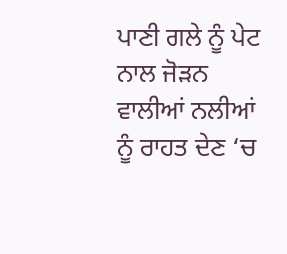ਪਾਣੀ ਗਲੇ ਨੂੰ ਪੇਟ ਨਾਲ ਜੋੜਨ ਵਾਲੀਆਂ ਨਲੀਆਂ ਨੂੰ ਰਾਹਤ ਦੇਣ ‘ਚ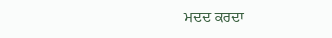ਮਦਦ ਕਰਦਾ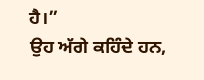ਹੈ।”
ਉਹ ਅੱਗੇ ਕਹਿੰਦੇ ਹਨ,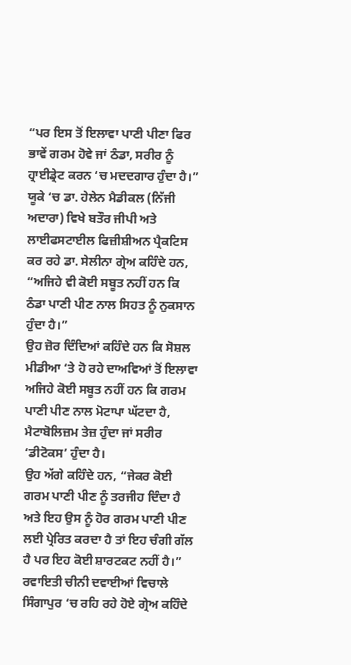“ਪਰ ਇਸ ਤੋਂ ਇਲਾਵਾ ਪਾਣੀ ਪੀਣਾ ਫਿਰ ਭਾਵੇਂ ਗਰਮ ਹੋਵੇ ਜਾਂ ਠੰਡਾ, ਸਰੀਰ ਨੂੰ ਹ੍ਰਾਈਡ੍ਰੇਟ ਕਰਨ ‘ਚ ਮਦਦਗਾਰ ਹੁੰਦਾ ਹੈ।”
ਯੂਕੇ ‘ਚ ਡਾ. ਹੇਲੇਨ ਮੈਡੀਕਲ (ਨਿੱਜੀ ਅਦਾਰਾ) ਵਿਖੇ ਬਤੌਰ ਜੀਪੀ ਅਤੇ ਲਾਈਫਸਟਾਈਲ ਫਿਜ਼ੀਸ਼ੀਅਨ ਪ੍ਰੈਕਟਿਸ ਕਰ ਰਹੇ ਡਾ. ਸੇਲੀਨਾ ਗ੍ਰੇਅ ਕਹਿੰਦੇ ਹਨ, “ਅਜਿਹੇ ਵੀ ਕੋਈ ਸਬੂਤ ਨਹੀਂ ਹਨ ਕਿ ਠੰਡਾ ਪਾਣੀ ਪੀਣ ਨਾਲ ਸਿਹਤ ਨੂੰ ਨੁਕਸਾਨ ਹੁੰਦਾ ਹੈ।”
ਉਹ ਜ਼ੋਰ ਦਿੰਦਿਆਂ ਕਹਿੰਦੇ ਹਨ ਕਿ ਸੋਸ਼ਲ ਮੀਡੀਆ ‘ਤੇ ਹੋ ਰਹੇ ਦਾਅਵਿਆਂ ਤੋਂ ਇਲਾਵਾ ਅਜਿਹੇ ਕੋਈ ਸਬੂਤ ਨਹੀਂ ਹਨ ਕਿ ਗਰਮ ਪਾਣੀ ਪੀਣ ਨਾਲ ਮੋਟਾਪਾ ਘੱਟਦਾ ਹੈ, ਮੈਟਾਬੋਲਿਜ਼ਮ ਤੇਜ਼ ਹੁੰਦਾ ਜਾਂ ਸਰੀਰ ‘ਡੀਟੋਕਸ’ ਹੁੰਦਾ ਹੈ।
ਉਹ ਅੱਗੇ ਕਹਿੰਦੇ ਹਨ, “ਜੇਕਰ ਕੋਈ ਗਰਮ ਪਾਣੀ ਪੀਣ ਨੂੰ ਤਰਜੀਹ ਦਿੰਦਾ ਹੈ ਅਤੇ ਇਹ ਉਸ ਨੂੰ ਹੋਰ ਗਰਮ ਪਾਣੀ ਪੀਣ ਲਈ ਪ੍ਰੇਰਿਤ ਕਰਦਾ ਹੈ ਤਾਂ ਇਹ ਚੰਗੀ ਗੱਲ ਹੈ ਪਰ ਇਹ ਕੋਈ ਸ਼ਾਰਟਕਟ ਨਹੀਂ ਹੈ।”
ਰਵਾਇਤੀ ਚੀਨੀ ਦਵਾਈਆਂ ਵਿਚਾਲੇ ਸਿੰਗਾਪੁਰ ‘ਚ ਰਹਿ ਰਹੇ ਹੋਏ ਗ੍ਰੇਅ ਕਹਿੰਦੇ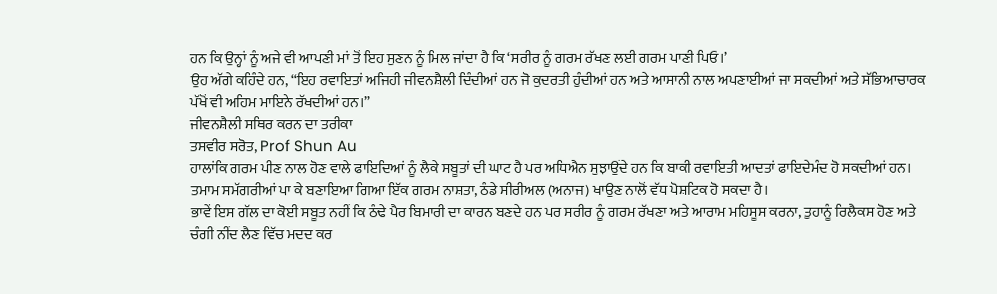ਹਨ ਕਿ ਉਨ੍ਹਾਂ ਨੂੰ ਅਜੇ ਵੀ ਆਪਣੀ ਮਾਂ ਤੋਂ ਇਹ ਸੁਣਨ ਨੂੰ ਮਿਲ ਜਾਂਦਾ ਹੈ ਕਿ ‘ਸਰੀਰ ਨੂੰ ਗਰਮ ਰੱਖਣ ਲਈ ਗਰਮ ਪਾਣੀ ਪਿਓ।’
ਉਹ ਅੱਗੇ ਕਹਿੰਦੇ ਹਨ, “ਇਹ ਰਵਾਇਤਾਂ ਅਜਿਹੀ ਜੀਵਨਸ਼ੈਲੀ ਦਿੰਦੀਆਂ ਹਨ ਜੋ ਕੁਦਰਤੀ ਹੁੰਦੀਆਂ ਹਨ ਅਤੇ ਆਸਾਨੀ ਨਾਲ ਅਪਣਾਈਆਂ ਜਾ ਸਕਦੀਆਂ ਅਤੇ ਸੱਭਿਆਚਾਰਕ ਪੱਖੋਂ ਵੀ ਅਹਿਮ ਮਾਇਨੇ ਰੱਖਦੀਆਂ ਹਨ।”
ਜੀਵਨਸ਼ੈਲੀ ਸਥਿਰ ਕਰਨ ਦਾ ਤਰੀਕਾ
ਤਸਵੀਰ ਸਰੋਤ, Prof Shun Au
ਹਾਲਾਂਕਿ ਗਰਮ ਪੀਣ ਨਾਲ ਹੋਣ ਵਾਲੇ ਫਾਇਦਿਆਂ ਨੂੰ ਲੈਕੇ ਸਬੂਤਾਂ ਦੀ ਘਾਟ ਹੈ ਪਰ ਅਧਿਐਨ ਸੁਝਾਉਂਦੇ ਹਨ ਕਿ ਬਾਕੀ ਰਵਾਇਤੀ ਆਦਤਾਂ ਫਾਇਦੇਮੰਦ ਹੋ ਸਕਦੀਆਂ ਹਨ।
ਤਮਾਮ ਸਮੱਗਰੀਆਂ ਪਾ ਕੇ ਬਣਾਇਆ ਗਿਆ ਇੱਕ ਗਰਮ ਨਾਸ਼ਤਾ, ਠੰਡੇ ਸੀਰੀਅਲ (ਅਨਾਜ) ਖਾਉਣ ਨਾਲੋਂ ਵੱਧ ਪੋਸ਼ਟਿਕ ਹੋ ਸਕਦਾ ਹੈ।
ਭਾਵੇਂ ਇਸ ਗੱਲ ਦਾ ਕੋਈ ਸਬੂਤ ਨਹੀਂ ਕਿ ਠੰਢੇ ਪੈਰ ਬਿਮਾਰੀ ਦਾ ਕਾਰਨ ਬਣਦੇ ਹਨ ਪਰ ਸਰੀਰ ਨੂੰ ਗਰਮ ਰੱਖਣਾ ਅਤੇ ਆਰਾਮ ਮਹਿਸੂਸ ਕਰਨਾ, ਤੁਹਾਨੂੰ ਰਿਲੈਕਸ ਹੋਣ ਅਤੇ ਚੰਗੀ ਨੀਂਦ ਲੈਣ ਵਿੱਚ ਮਦਦ ਕਰ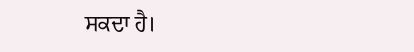ਸਕਦਾ ਹੈ।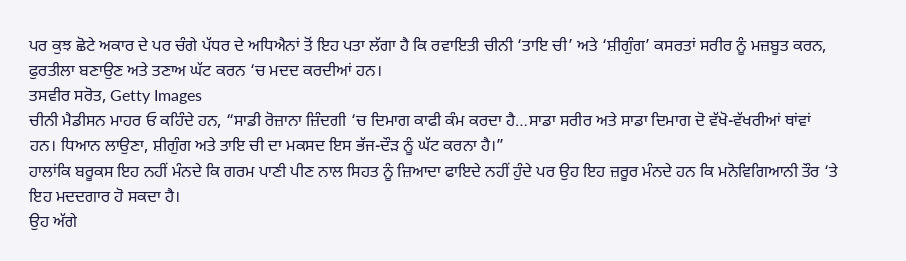ਪਰ ਕੁਝ ਛੋਟੇ ਅਕਾਰ ਦੇ ਪਰ ਚੰਗੇ ਪੱਧਰ ਦੇ ਅਧਿਐਨਾਂ ਤੋਂ ਇਹ ਪਤਾ ਲੱਗਾ ਹੈ ਕਿ ਰਵਾਇਤੀ ਚੀਨੀ ‘ਤਾਇ ਚੀ’ ਅਤੇ ‘ਸ਼ੀਗੁੰਗ’ ਕਸਰਤਾਂ ਸਰੀਰ ਨੂੰ ਮਜ਼ਬੂਤ ਕਰਨ, ਫੁਰਤੀਲਾ ਬਣਾਉਣ ਅਤੇ ਤਣਾਅ ਘੱਟ ਕਰਨ ‘ਚ ਮਦਦ ਕਰਦੀਆਂ ਹਨ।
ਤਸਵੀਰ ਸਰੋਤ, Getty Images
ਚੀਨੀ ਮੈਡੀਸਨ ਮਾਹਰ ਓ ਕਹਿੰਦੇ ਹਨ, “ਸਾਡੀ ਰੋਜ਼ਾਨਾ ਜ਼ਿੰਦਗੀ ‘ਚ ਦਿਮਾਗ ਕਾਫੀ ਕੰਮ ਕਰਦਾ ਹੈ…ਸਾਡਾ ਸਰੀਰ ਅਤੇ ਸਾਡਾ ਦਿਮਾਗ ਦੋ ਵੱਖੋ-ਵੱਖਰੀਆਂ ਥਾਂਵਾਂ ਹਨ। ਧਿਆਨ ਲਾਉਣਾ, ਸ਼ੀਗੁੰਗ ਅਤੇ ਤਾਇ ਚੀ ਦਾ ਮਕਸਦ ਇਸ ਭੱਜ-ਦੌੜ ਨੂੰ ਘੱਟ ਕਰਨਾ ਹੈ।”
ਹਾਲਾਂਕਿ ਬਰੂਕਸ ਇਹ ਨਹੀਂ ਮੰਨਦੇ ਕਿ ਗਰਮ ਪਾਣੀ ਪੀਣ ਨਾਲ ਸਿਹਤ ਨੂੰ ਜ਼ਿਆਦਾ ਫਾਇਦੇ ਨਹੀਂ ਹੁੰਦੇ ਪਰ ਉਹ ਇਹ ਜ਼ਰੂਰ ਮੰਨਦੇ ਹਨ ਕਿ ਮਨੋਵਿਗਿਆਨੀ ਤੌਰ ‘ਤੇ ਇਹ ਮਦਦਗਾਰ ਹੋ ਸਕਦਾ ਹੈ।
ਉਹ ਅੱਗੇ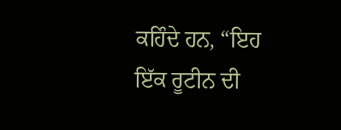ਕਹਿੰਦੇ ਹਨ, “ਇਹ ਇੱਕ ਰੂਟੀਨ ਦੀ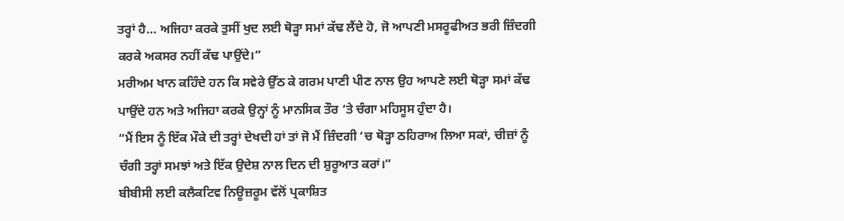ਤਰ੍ਹਾਂ ਹੈ… ਅਜਿਹਾ ਕਰਕੇ ਤੁਸੀਂ ਖੁਦ ਲਈ ਥੋੜ੍ਹਾ ਸਮਾਂ ਕੱਢ ਲੈਂਦੇ ਹੋ, ਜੋ ਆਪਣੀ ਮਸਰੂਫੀਅਤ ਭਰੀ ਜ਼ਿੰਦਗੀ ਕਰਕੇ ਅਕਸਰ ਨਹੀਂ ਕੱਢ ਪਾਉਂਦੇ।”
ਮਰੀਅਮ ਖਾਨ ਕਹਿੰਦੇ ਹਨ ਕਿ ਸਵੇਰੇ ਉੱਠ ਕੇ ਗਰਮ ਪਾਣੀ ਪੀਣ ਨਾਲ ਉਹ ਆਪਣੇ ਲਈ ਥੋੜ੍ਹਾ ਸਮਾਂ ਕੱਢ ਪਾਉਂਦੇ ਹਨ ਅਤੇ ਅਜਿਹਾ ਕਰਕੇ ਉਨ੍ਹਾਂ ਨੂੰ ਮਾਨਸਿਕ ਤੌਰ ‘ਤੇ ਚੰਗਾ ਮਹਿਸੂਸ ਹੁੰਦਾ ਹੈ।
“ਮੈਂ ਇਸ ਨੂੰ ਇੱਕ ਮੌਕੇ ਦੀ ਤਰ੍ਹਾਂ ਦੇਖਦੀ ਹਾਂ ਤਾਂ ਜੋ ਮੈਂ ਜ਼ਿੰਦਗੀ ‘ਚ ਥੋੜ੍ਹਾ ਠਹਿਰਾਅ ਲਿਆ ਸਕਾਂ, ਚੀਜ਼ਾਂ ਨੂੰ ਚੰਗੀ ਤਰ੍ਹਾਂ ਸਮਝਾਂ ਅਤੇ ਇੱਕ ਉਦੇਸ਼ ਨਾਲ ਦਿਨ ਦੀ ਸ਼ੁਰੂਆਤ ਕਰਾਂ।”
ਬੀਬੀਸੀ ਲਈ ਕਲੈਕਟਿਵ ਨਿਊਜ਼ਰੂਮ ਵੱਲੋਂ ਪ੍ਰਕਾਸ਼ਿਤ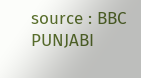source : BBC PUNJABI